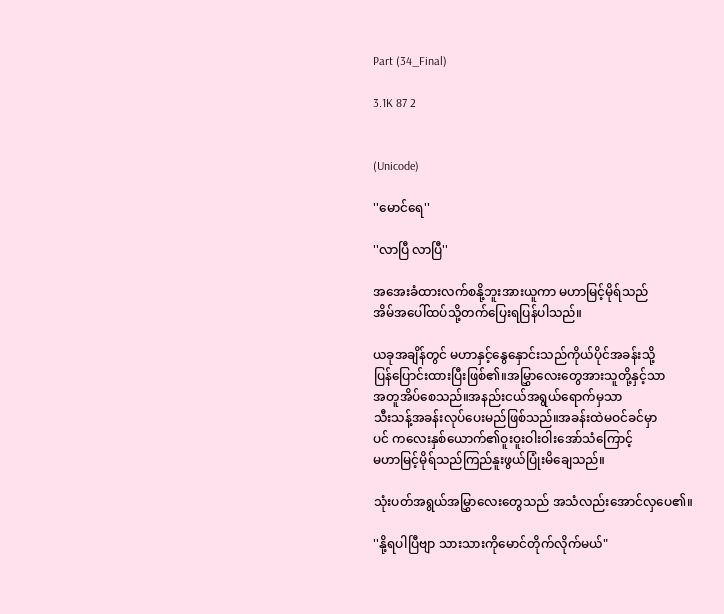Part (34_Final)

3.1K 87 2


(Unicode)

''မောင်ရေ''

''လာပြီ လာပြီ''

အအေးခံထားလက်စနို့ဘူးအားယူကာ မဟာမြင့်မိုရ်သည်
အိမ်အပေါ်ထပ်သို့တက်ပြေးရပြန်ပါသည်။

ယခုအချိန်တွင် မဟာနှင့်နွေနှောင်းသည်ကိုယ်ပိုင်အခန်းသို့
ပြန်ပြောင်းထားပြီးဖြစ်၏။အမြွှာလေးတွေအားသူတို့နှင့်သာ
အတူအိပ်စေသည်။အနည်းငယ်အရွယ်ရောက်မှသာ
သီးသန့်အခန်းလုပ်ပေးမည်ဖြစ်သည်။အခန်းထဲမဝင်ခင်မှာ
ပင် ကလေးနှစ်ယောက်၏ဝူးဝူးဝါးဝါးအော်သံကြောင့်
မဟာမြင့်မိုရ်သည်ကြည်နူးဖွယ်ပြုံးမိချေသည်။

သုံးပတ်အရွယ်အမြွှာလေးတွေသည် အသံလည်းအောင်လှပေ၏။

''နို့ရပါပြီဗျာ သားသားကိုမောင်တိုက်လိုက်မယ်"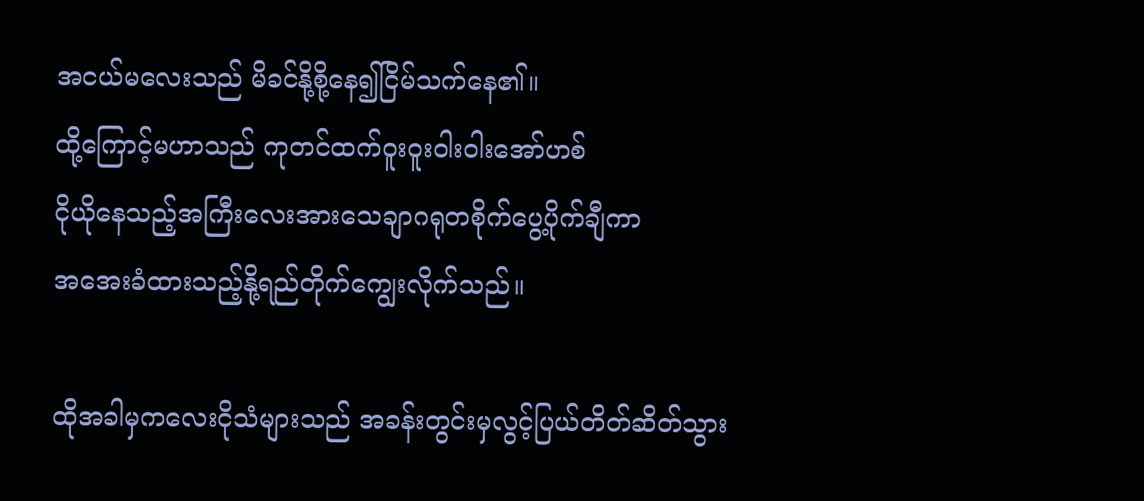အငယ်မလေးသည် မိခင်နို့စို့နေ၍ငြိမ်သက်နေ၏။
ထို့ကြောင့်မဟာသည် ကုတင်ထက်ဝူးဝူးဝါးဝါးအော်ဟစ်
ငိုယိုနေသည့်အကြီးလေးအားသေချာဂရုတစိုက်ပွေ့ပိုက်ချီကာ
အအေးခံထားသည့်နို့ရည်တိုက်ကျွေးလိုက်သည်။

ထိုအခါမှကလေးငိုသံများသည် အခန်းတွင်းမှလွင့်ပြယ်တိတ်ဆိတ်သွား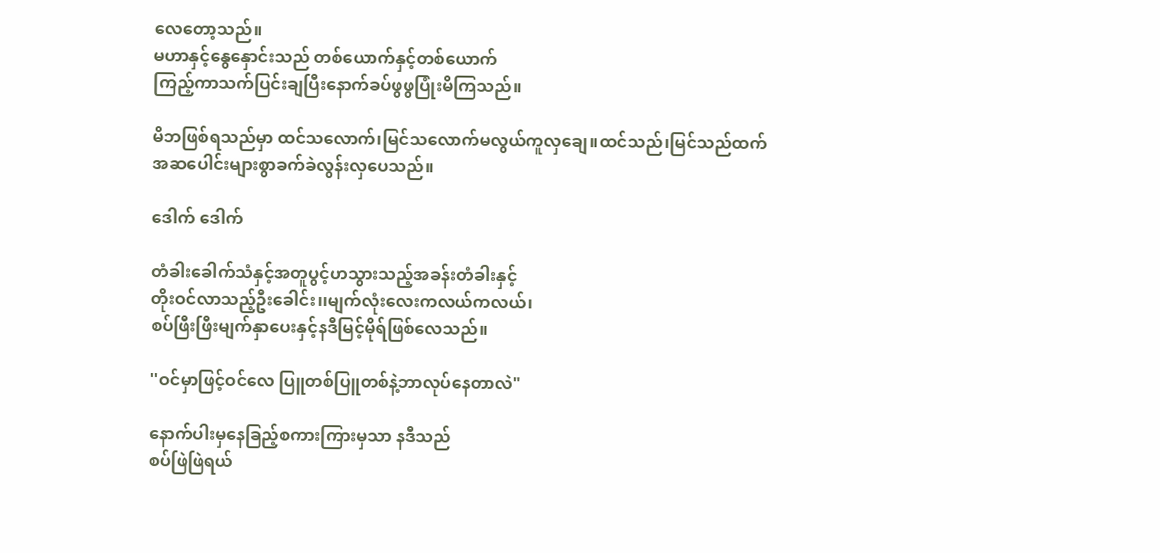လေတော့သည်။
မဟာနှင့်နွေနှောင်းသည် တစ်ယောက်နှင့်တစ်ယောက်
ကြည့်ကာသက်ပြင်းချပြီးနောက်ခပ်ဖွဖွပြုံးမိကြသည်။

မိဘဖြစ်ရသည်မှာ ထင်သလောက်၊မြင်သလောက်မလွယ်ကူလှချေ။ထင်သည်၊မြင်သည်ထက်
အဆပေါင်းများစွာခက်ခဲလွန်းလှပေသည်။

ဒေါက် ဒေါက်

တံခါးခေါက်သံနှင့်အတူပွင့်ဟသွားသည့်အခန်းတံခါးနှင့်
တိုးဝင်လာသည့်ဦးခေါင်း၊၊မျက်လုံးလေးကလယ်ကလယ်၊
စပ်ဖြီးဖြီးမျက်နှာပေးနှင့်နဒီမြင့်မိုရ်ဖြစ်လေသည်။

''ဝင်မှာဖြင့်ဝင်လေ ပြူတစ်ပြူတစ်နဲ့ဘာလုပ်နေတာလဲ"

နောက်ပါးမှနေခြည့်စကားကြားမှသာ နဒီသည်
စပ်ဖြဲဖြဲရယ်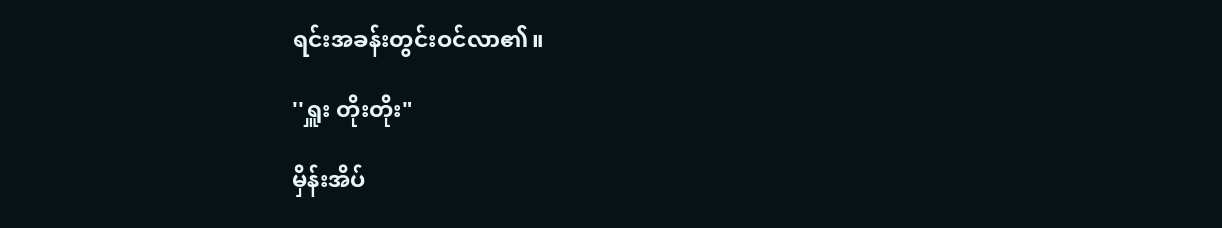ရင်းအခန်းတွင်းဝင်လာ၏။

''ရှူး တိုးတိုး"

မှိန်းအိပ်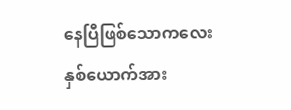နေပြီဖြစ်သောကလေးနှစ်ယောက်အား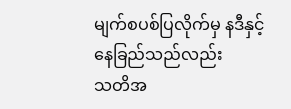မျက်စပစ်ပြလိုက်မှ နဒီနှင့်နေခြည်သည်လည်း
သတိအ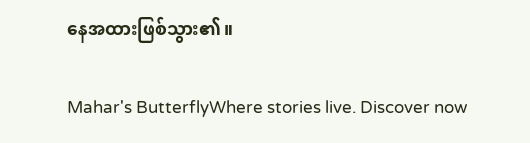နေအထားဖြစ်သွား၏။

Mahar's ButterflyWhere stories live. Discover now